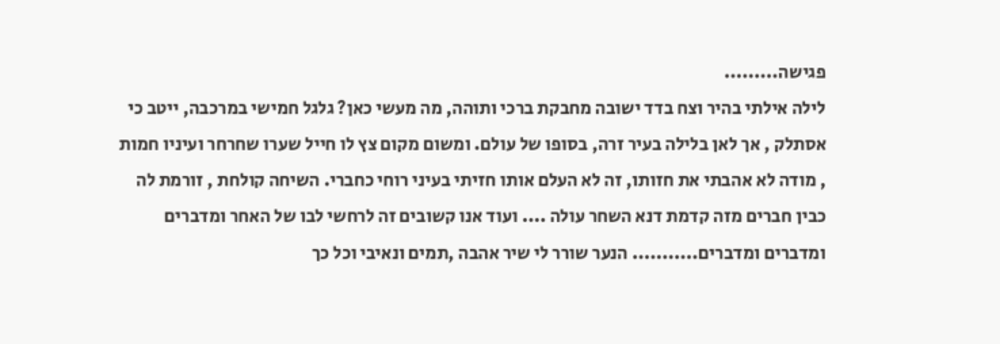פגישה.........
לילה אילתי בהיר וצח בדד ישובה מחבקת ברכי ותוהה, מה מעשי כאן? גלגל חמישי במרכבה, ייטב כי אסתלק , אך לאן בלילה בעיר זרה, בסופו של עולם. ומשום מקום צץ לו חייל שערו שחרחר ועיניו חמות , מודה לא אהבתי את חזותו, זה לא העלם אותו חזיתי בעיני רוחי כחברי. השיחה קולחת , זורמת לה כבין חברים מזה קדמת דנא השחר עולה .... ועוד אנו קשובים זה לרחשי לבו של האחר ומדברים ומדברים ומדברים........... הנער שורר לי שיר אהבה ,תמים ונאיבי וכל כך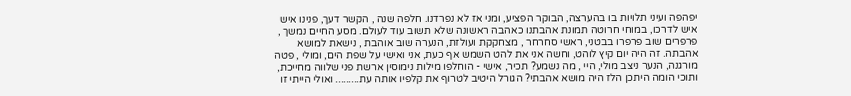יפהפה ועיני תלויות בו בהערצה, הבוקר הפציע, ומני אז לא נפרדנו. חלפה שנה , הקשר דעך, פנינו איש איש לדרכו, במוחי חרוטה תמונת אהבתנו כאהבה ראשונה שלא תשוב עוד לעולם. מסע החיים נמשך , פרפרים שוב פרפרו בבטני, ראשי סחרחר , מצחקקת ועולזת, הנערה שוב אוהבת , נישאת למושא אהבתה. זה היה יום קיץ לוהט, וחשה אני את להט השמש אף כעת, אני ואישי על שפת הים, ומולי , פטה מורגנה, הנער ניצב מולי, היי , מה נשמע? תכיר, אישי - הוחלפו מילות נימוסין ארשת פני שלווה מחייכת, ותוכי הומה היתכן הלז היה מושא אהבתי? הגורל היטיב לטרוף את קלפיו אותה עת......... ואולי הייתי זו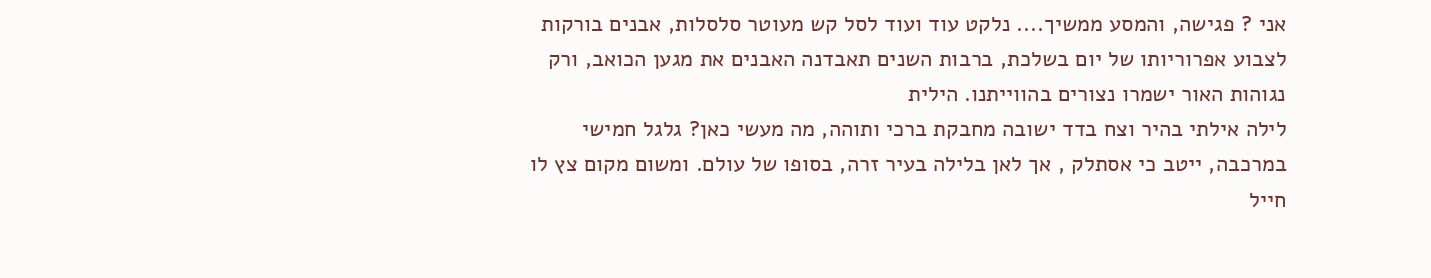אני ? פגישה, והמסע ממשיך.... נלקט עוד ועוד לסל קש מעוטר סלסלות, אבנים בורקות לצבוע אפרוריותו של יום בשלכת, ברבות השנים תאבדנה האבנים את מגען הכואב, ורק נגוהות האור ישמרו נצורים בהווייתנו. הילית
לילה אילתי בהיר וצח בדד ישובה מחבקת ברכי ותוהה, מה מעשי כאן? גלגל חמישי במרכבה, ייטב כי אסתלק , אך לאן בלילה בעיר זרה, בסופו של עולם. ומשום מקום צץ לו חייל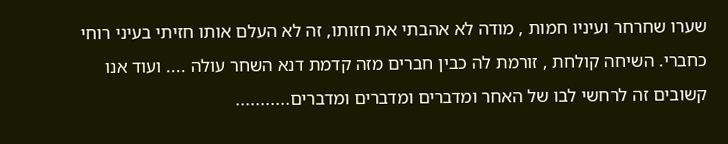שערו שחרחר ועיניו חמות , מודה לא אהבתי את חזותו, זה לא העלם אותו חזיתי בעיני רוחי כחברי. השיחה קולחת , זורמת לה כבין חברים מזה קדמת דנא השחר עולה .... ועוד אנו קשובים זה לרחשי לבו של האחר ומדברים ומדברים ומדברים...........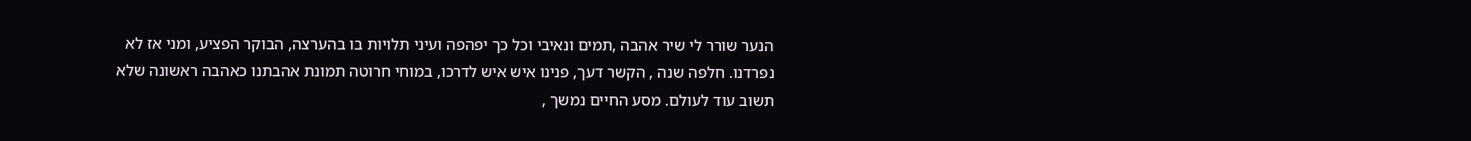הנער שורר לי שיר אהבה ,תמים ונאיבי וכל כך יפהפה ועיני תלויות בו בהערצה, הבוקר הפציע, ומני אז לא נפרדנו. חלפה שנה , הקשר דעך, פנינו איש איש לדרכו, במוחי חרוטה תמונת אהבתנו כאהבה ראשונה שלא תשוב עוד לעולם. מסע החיים נמשך ,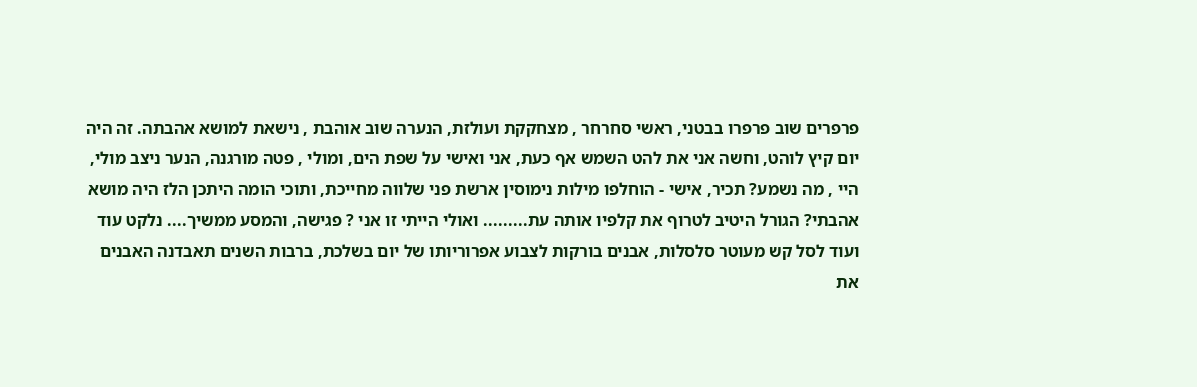פרפרים שוב פרפרו בבטני, ראשי סחרחר , מצחקקת ועולזת, הנערה שוב אוהבת , נישאת למושא אהבתה. זה היה יום קיץ לוהט, וחשה אני את להט השמש אף כעת, אני ואישי על שפת הים, ומולי , פטה מורגנה, הנער ניצב מולי, היי , מה נשמע? תכיר, אישי - הוחלפו מילות נימוסין ארשת פני שלווה מחייכת, ותוכי הומה היתכן הלז היה מושא אהבתי? הגורל היטיב לטרוף את קלפיו אותה עת......... ואולי הייתי זו אני ? פגישה, והמסע ממשיך.... נלקט עוד ועוד לסל קש מעוטר סלסלות, אבנים בורקות לצבוע אפרוריותו של יום בשלכת, ברבות השנים תאבדנה האבנים את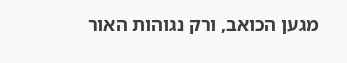מגען הכואב, ורק נגוהות האור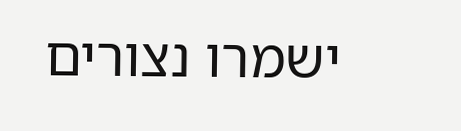ישמרו נצורים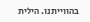בהווייתנו. הילית